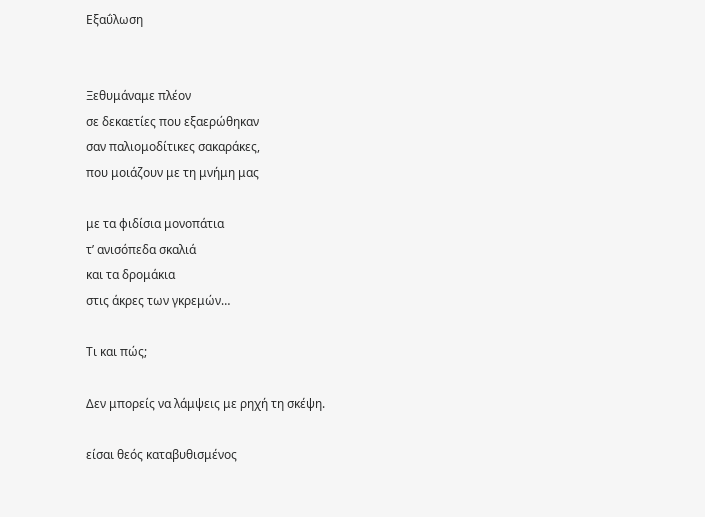Εξαΰλωση


Ξεθυμάναμε πλέον
σε δεκαετίες που εξαερώθηκαν
σαν παλιομοδίτικες σακαράκες,
που μοιάζουν με τη μνήμη μας

με τα φιδίσια μονοπάτια
τ’ ανισόπεδα σκαλιά
και τα δρομάκια
στις άκρες των γκρεμών…

Τι και πώς;

Δεν μπορείς να λάμψεις με ρηχή τη σκέψη.

είσαι θεός καταβυθισμένος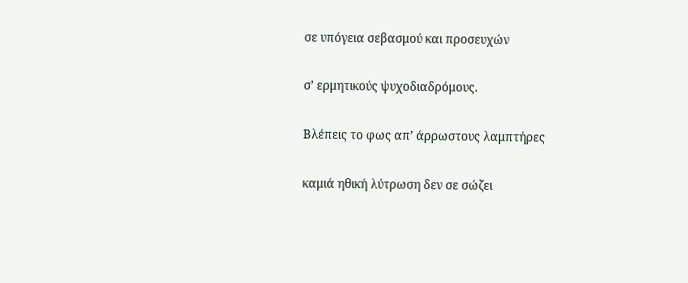σε υπόγεια σεβασμού και προσευχών

σ’ ερμητικούς ψυχοδιαδρόμους.

Βλέπεις το φως απ’ άρρωστους λαμπτήρες

καμιά ηθική λύτρωση δεν σε σώζει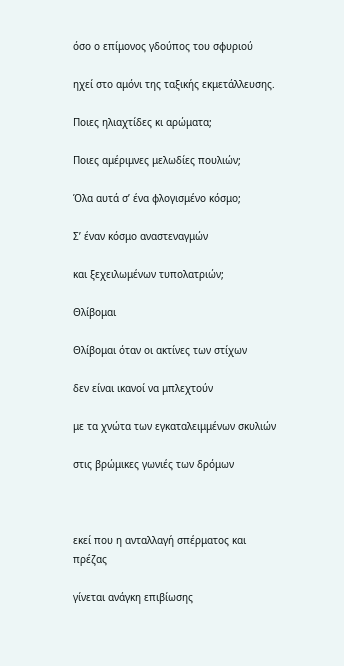όσο ο επίμονος γδούπος του σφυριού

ηχεί στο αμόνι της ταξικής εκμετάλλευσης.

Ποιες ηλιαχτίδες κι αρώματα;

Ποιες αμέριμνες μελωδίες πουλιών;

Όλα αυτά σ’ ένα φλογισμένο κόσμο;

Σ’ έναν κόσμο αναστεναγμών

και ξεχειλωμένων τυπολατριών;

Θλίβομαι

Θλίβομαι όταν οι ακτίνες των στίχων

δεν είναι ικανοί να μπλεχτούν

με τα χνώτα των εγκαταλειμμένων σκυλιών

στις βρώμικες γωνιές των δρόμων



εκεί που η ανταλλαγή σπέρματος και πρέζας

γίνεται ανάγκη επιβίωσης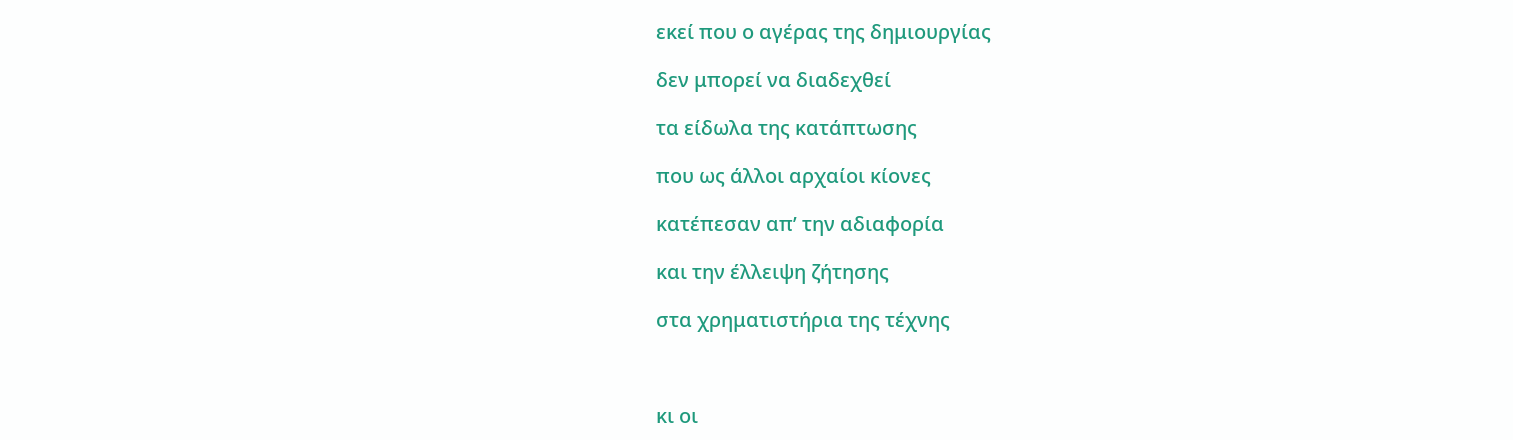εκεί που ο αγέρας της δημιουργίας

δεν μπορεί να διαδεχθεί

τα είδωλα της κατάπτωσης

που ως άλλοι αρχαίοι κίονες

κατέπεσαν απ’ την αδιαφορία

και την έλλειψη ζήτησης

στα χρηματιστήρια της τέχνης



κι οι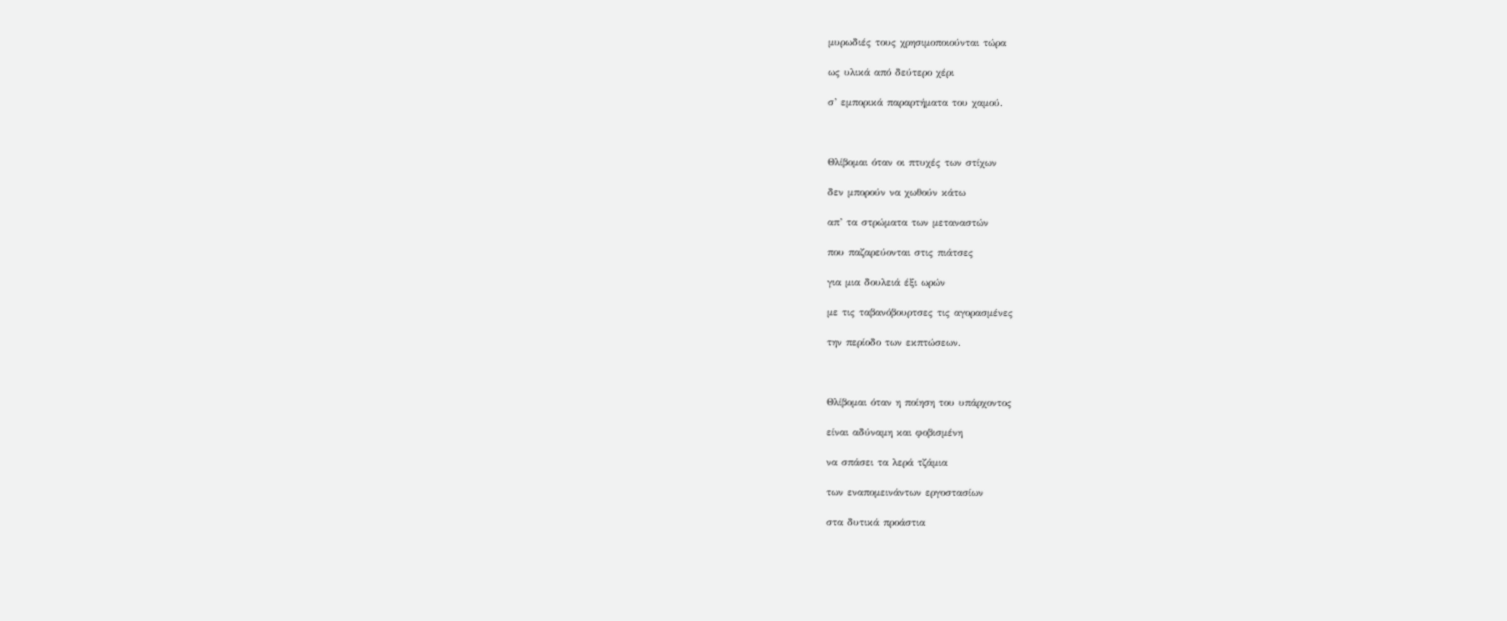μυρωδιές τους χρησιμοποιούνται τώρα

ως υλικά από δεύτερο χέρι

σ’ εμπορικά παραρτήματα του χαμού.



Θλίβομαι όταν οι πτυχές των στίχων

δεν μπορούν να χωθούν κάτω

απ’ τα στρώματα των μεταναστών

που παζαρεύονται στις πιάτσες

για μια δουλειά έξι ωρών

με τις ταβανόβουρτσες τις αγορασμένες

την περίοδο των εκπτώσεων.



Θλίβομαι όταν η ποίηση του υπάρχοντος

είναι αδύναμη και φοβισμένη

να σπάσει τα λερά τζάμια

των εναπομεινάντων εργοστασίων

στα δυτικά προάστια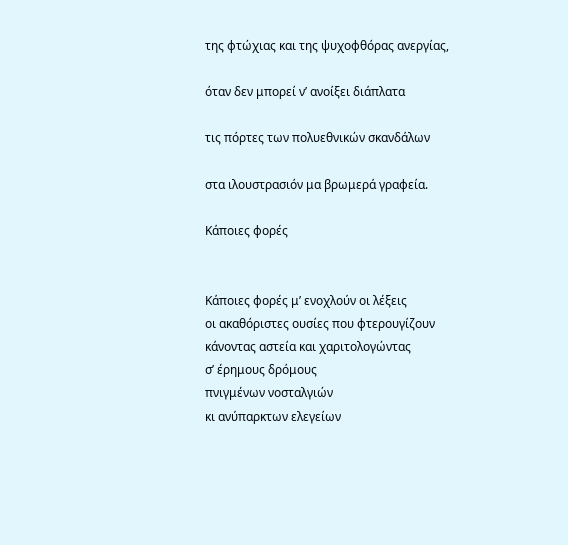της φτώχιας και της ψυχοφθόρας ανεργίας,

όταν δεν μπορεί ν’ ανοίξει διάπλατα

τις πόρτες των πολυεθνικών σκανδάλων

στα ιλουστρασιόν μα βρωμερά γραφεία.

Κάποιες φορές


Κάποιες φορές μ’ ενοχλούν οι λέξεις
οι ακαθόριστες ουσίες που φτερουγίζουν
κάνοντας αστεία και χαριτολογώντας
σ’ έρημους δρόμους
πνιγμένων νοσταλγιών
κι ανύπαρκτων ελεγείων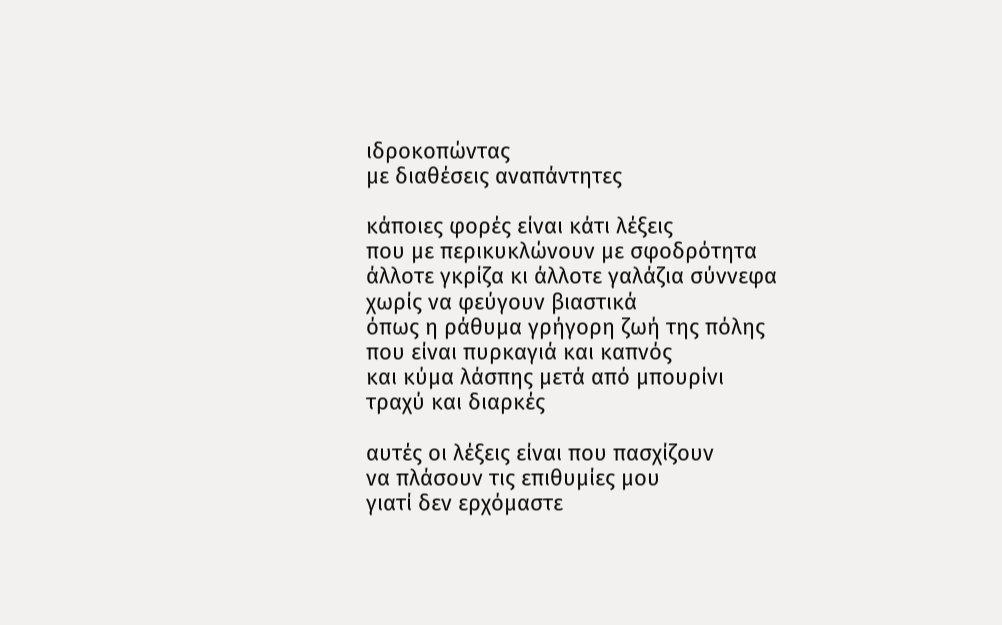ιδροκοπώντας
με διαθέσεις αναπάντητες

κάποιες φορές είναι κάτι λέξεις
που με περικυκλώνουν με σφοδρότητα
άλλοτε γκρίζα κι άλλοτε γαλάζια σύννεφα
χωρίς να φεύγουν βιαστικά
όπως η ράθυμα γρήγορη ζωή της πόλης
που είναι πυρκαγιά και καπνός
και κύμα λάσπης μετά από μπουρίνι
τραχύ και διαρκές

αυτές οι λέξεις είναι που πασχίζουν
να πλάσουν τις επιθυμίες μου
γιατί δεν ερχόμαστε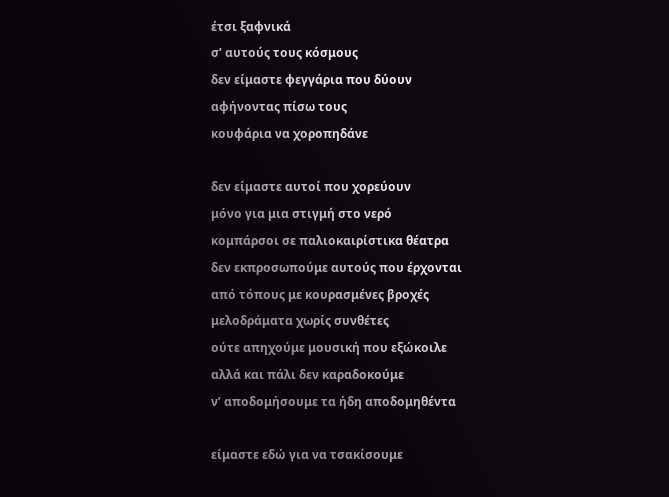έτσι ξαφνικά
σ’ αυτούς τους κόσμους
δεν είμαστε φεγγάρια που δύουν
αφήνοντας πίσω τους
κουφάρια να χοροπηδάνε

δεν είμαστε αυτοί που χορεύουν
μόνο για μια στιγμή στο νερό
κομπάρσοι σε παλιοκαιρίστικα θέατρα
δεν εκπροσωπούμε αυτούς που έρχονται
από τόπους με κουρασμένες βροχές
μελοδράματα χωρίς συνθέτες
ούτε απηχούμε μουσική που εξώκοιλε
αλλά και πάλι δεν καραδοκούμε
ν’ αποδομήσουμε τα ήδη αποδομηθέντα

είμαστε εδώ για να τσακίσουμε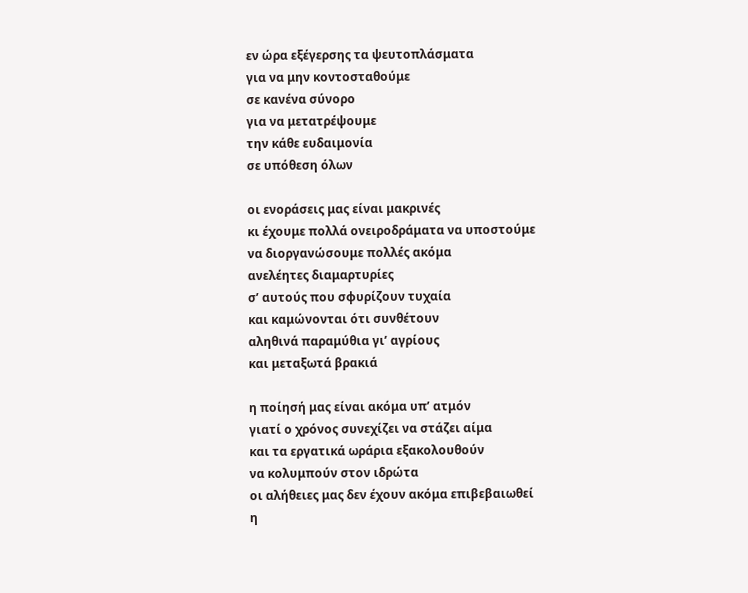εν ώρα εξέγερσης τα ψευτοπλάσματα
για να μην κοντοσταθούμε
σε κανένα σύνορο
για να μετατρέψουμε
την κάθε ευδαιμονία
σε υπόθεση όλων

οι ενοράσεις μας είναι μακρινές
κι έχουμε πολλά ονειροδράματα να υποστούμε
να διοργανώσουμε πολλές ακόμα
ανελέητες διαμαρτυρίες
σ’ αυτούς που σφυρίζουν τυχαία
και καμώνονται ότι συνθέτουν
αληθινά παραμύθια γι’ αγρίους
και μεταξωτά βρακιά

η ποίησή μας είναι ακόμα υπ’ ατμόν
γιατί ο χρόνος συνεχίζει να στάζει αίμα
και τα εργατικά ωράρια εξακολουθούν
να κολυμπούν στον ιδρώτα
οι αλήθειες μας δεν έχουν ακόμα επιβεβαιωθεί
η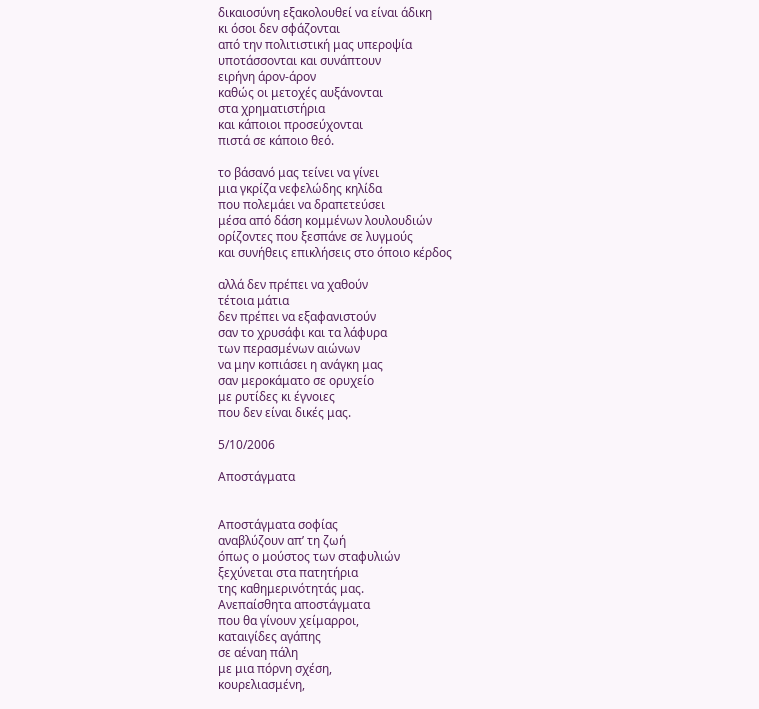δικαιοσύνη εξακολουθεί να είναι άδικη
κι όσοι δεν σφάζονται
από την πολιτιστική μας υπεροψία
υποτάσσονται και συνάπτουν
ειρήνη άρον-άρον
καθώς οι μετοχές αυξάνονται
στα χρηματιστήρια
και κάποιοι προσεύχονται
πιστά σε κάποιο θεό.

το βάσανό μας τείνει να γίνει
μια γκρίζα νεφελώδης κηλίδα
που πολεμάει να δραπετεύσει
μέσα από δάση κομμένων λουλουδιών
ορίζοντες που ξεσπάνε σε λυγμούς
και συνήθεις επικλήσεις στο όποιο κέρδος

αλλά δεν πρέπει να χαθούν
τέτοια μάτια
δεν πρέπει να εξαφανιστούν
σαν το χρυσάφι και τα λάφυρα
των περασμένων αιώνων
να μην κοπιάσει η ανάγκη μας
σαν μεροκάματο σε ορυχείο
με ρυτίδες κι έγνοιες
που δεν είναι δικές μας.

5/10/2006

Αποστάγματα


Αποστάγματα σοφίας
αναβλύζουν απ’ τη ζωή
όπως ο μούστος των σταφυλιών
ξεχύνεται στα πατητήρια
της καθημερινότητάς μας.
Ανεπαίσθητα αποστάγματα
που θα γίνουν χείμαρροι,
καταιγίδες αγάπης
σε αέναη πάλη
με μια πόρνη σχέση,
κουρελιασμένη,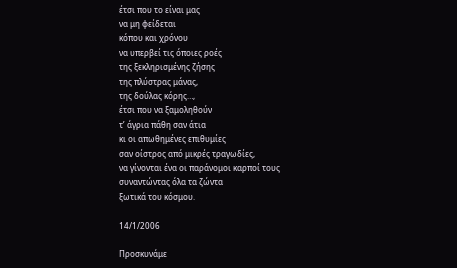έτσι που το είναι μας
να μη φείδεται
κόπου και χρόνου
να υπερβεί τις όποιες ροές
της ξεκληρισμένης ζήσης
της πλύστρας μάνας,
της δούλας κόρης…,
έτσι που να ξαμοληθούν
τ’ άγρια πάθη σαν άτια
κι οι απωθημένες επιθυμίες
σαν οίστρος από μικρές τραγωδίες,
να γίνονται ένα οι παράνομοι καρποί τους
συναντώντας όλα τα ζώντα
ξωτικά του κόσμου.

14/1/2006

Προσκυνάμε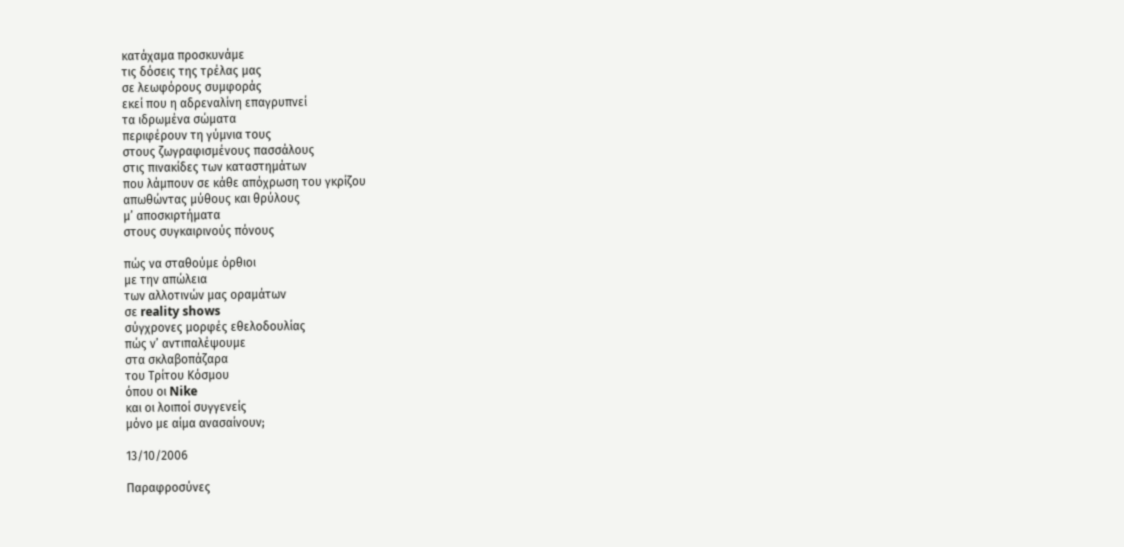κατάχαμα προσκυνάμε
τις δόσεις της τρέλας μας
σε λεωφόρους συμφοράς
εκεί που η αδρεναλίνη επαγρυπνεί
τα ιδρωμένα σώματα
περιφέρουν τη γύμνια τους
στους ζωγραφισμένους πασσάλους
στις πινακίδες των καταστημάτων
που λάμπουν σε κάθε απόχρωση του γκρίζου
απωθώντας μύθους και θρύλους
μ’ αποσκιρτήματα
στους συγκαιρινούς πόνους

πώς να σταθούμε όρθιοι
με την απώλεια
των αλλοτινών μας οραμάτων
σε reality shows
σύγχρονες μορφές εθελοδουλίας
πώς ν’ αντιπαλέψουμε
στα σκλαβοπάζαρα
του Τρίτου Κόσμου
όπου οι Nike
και οι λοιποί συγγενείς
μόνο με αίμα ανασαίνουν;

13/10/2006

Παραφροσύνες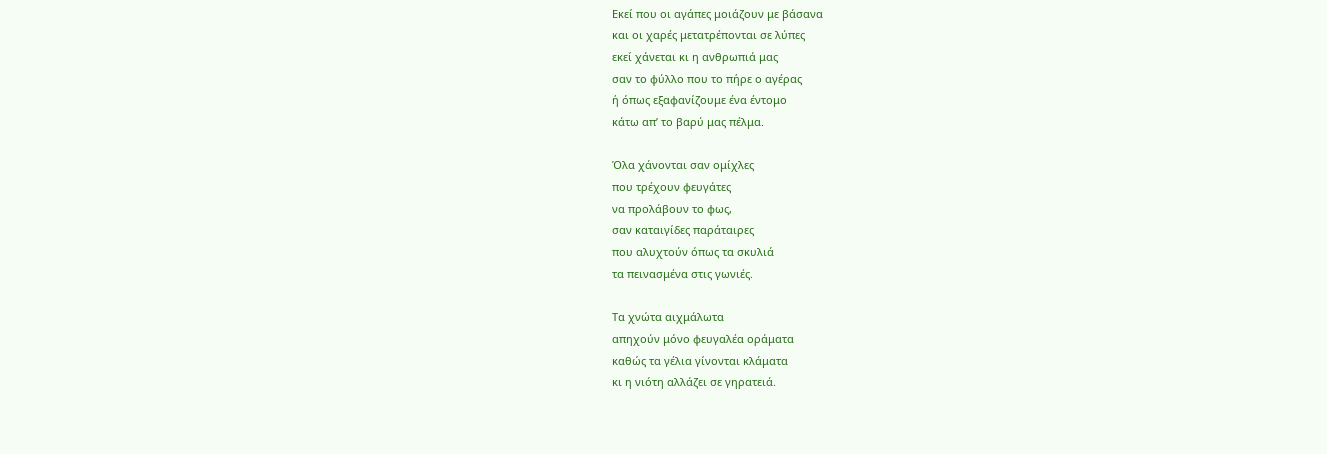Εκεί που οι αγάπες μοιάζουν με βάσανα
και οι χαρές μετατρέπονται σε λύπες
εκεί χάνεται κι η ανθρωπιά μας
σαν το φύλλο που το πήρε ο αγέρας
ή όπως εξαφανίζουμε ένα έντομο
κάτω απ’ το βαρύ μας πέλμα.

Όλα χάνονται σαν ομίχλες
που τρέχουν φευγάτες
να προλάβουν το φως,
σαν καταιγίδες παράταιρες
που αλυχτούν όπως τα σκυλιά
τα πεινασμένα στις γωνιές.

Τα χνώτα αιχμάλωτα
απηχούν μόνο φευγαλέα οράματα
καθώς τα γέλια γίνονται κλάματα
κι η νιότη αλλάζει σε γηρατειά.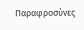Παραφροσύνες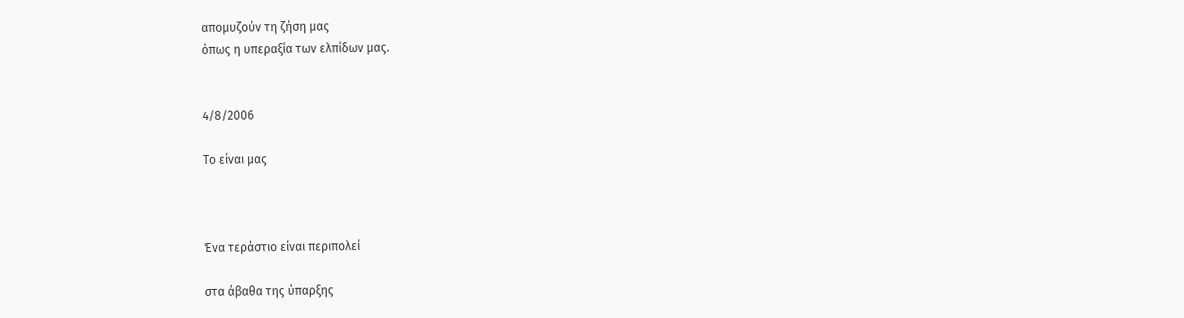απομυζούν τη ζήση μας
όπως η υπεραξία των ελπίδων μας.


4/8/2006

Το είναι μας



Ένα τεράστιο είναι περιπολεί

στα άβαθα της ύπαρξης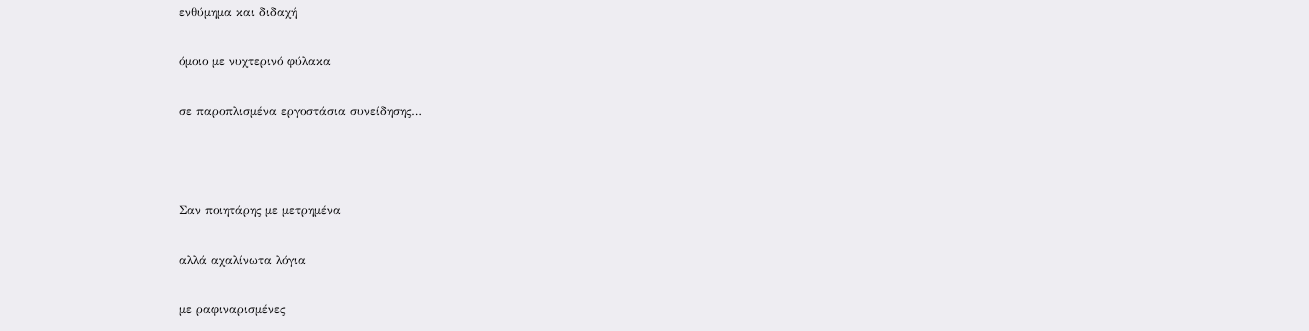ενθύμημα και διδαχή

όμοιο με νυχτερινό φύλακα

σε παροπλισμένα εργοστάσια συνείδησης…



Σαν ποιητάρης με μετρημένα

αλλά αχαλίνωτα λόγια

με ραφιναρισμένες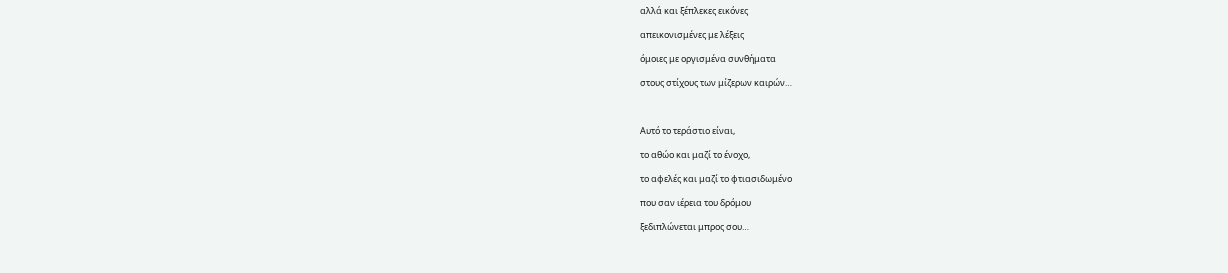αλλά και ξέπλεκες εικόνες

απεικονισμένες με λέξεις

όμοιες με οργισμένα συνθήματα

στους στίχους των μίζερων καιρών…



Αυτό το τεράστιο είναι,

το αθώο και μαζί το ένοχο,

το αφελές και μαζί το φτιασιδωμένο

που σαν ιέρεια του δρόμου

ξεδιπλώνεται μπρος σου…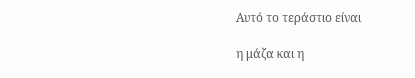Αυτό το τεράστιο είναι

η μάζα και η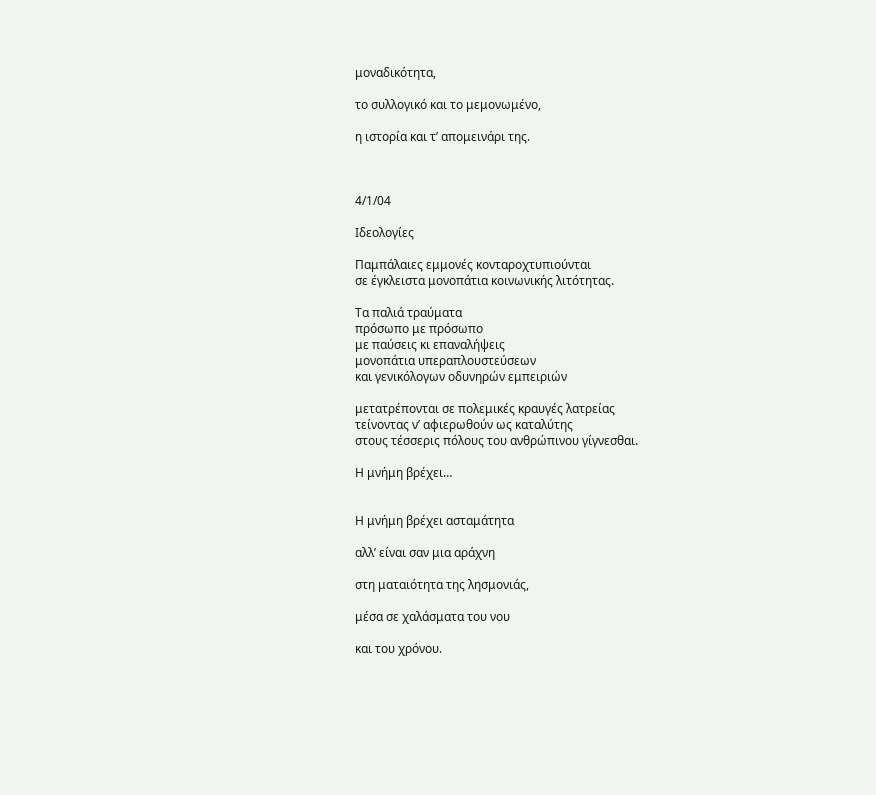μοναδικότητα,

το συλλογικό και το μεμονωμένο,

η ιστορία και τ’ απομεινάρι της.



4/1/04

Ιδεολογίες

Παμπάλαιες εμμονές κονταροχτυπιούνται
σε έγκλειστα μονοπάτια κοινωνικής λιτότητας.

Τα παλιά τραύματα
πρόσωπο με πρόσωπο
με παύσεις κι επαναλήψεις
μονοπάτια υπεραπλουστεύσεων
και γενικόλογων οδυνηρών εμπειριών

μετατρέπονται σε πολεμικές κραυγές λατρείας
τείνοντας ν’ αφιερωθούν ως καταλύτης
στους τέσσερις πόλους του ανθρώπινου γίγνεσθαι.

Η μνήμη βρέχει…


Η μνήμη βρέχει ασταμάτητα

αλλ’ είναι σαν μια αράχνη

στη ματαιότητα της λησμονιάς,

μέσα σε χαλάσματα του νου

και του χρόνου.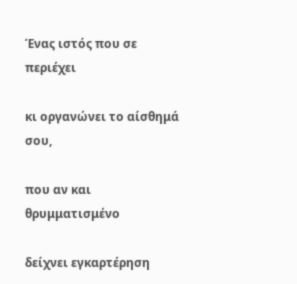Ένας ιστός που σε περιέχει

κι οργανώνει το αίσθημά σου,

που αν και θρυμματισμένο

δείχνει εγκαρτέρηση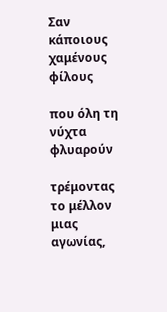Σαν κάποιους χαμένους φίλους

που όλη τη νύχτα φλυαρούν

τρέμοντας το μέλλον μιας αγωνίας,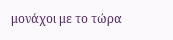μονάχοι με το τώρα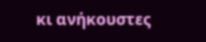κι ανήκουστες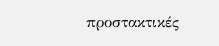προστακτικές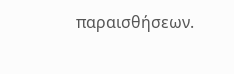παραισθήσεων.